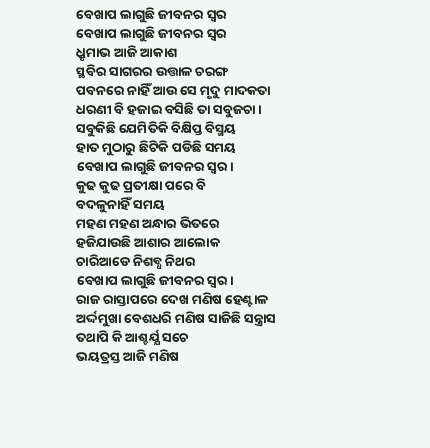ବେଖାପ ଲାଗୁଛି ଜୀବନର ସ୍ବର
ବେଖାପ ଲାଗୁଛି ଜୀବନର ସ୍ବର
ଧ୍ରୃମାଭ ଆଜି ଆକାଶ
ସ୍ଥବିର ସାଗରର ଉତ୍ତାଳ ଚରଙ୍ଗ
ପବନରେ ନାହିଁ ଆଉ ସେ ମୃଦୁ ମାଦକତା
ଧରଣୀ ବି ହଜାଇ ବସିଛି ତା ସବୁଜଚା।
ସବୁକିଛି ଯେମିତିକି ବିକ୍ଷିପ୍ତ ବିସ୍ମୟ
ହାତ ମୁଠାରୁ ଛିଟିକି ପଡିଛି ସମୟ
ବେଖାପ ଲାଗୁଛି ଜୀବନର ସ୍ବର।
କୁଢ କୁଢ ପ୍ରତୀକ୍ଷା ପରେ ବି
ବଦଳୁନାହିଁ ସମୟ
ମହଣ ମହଣ ଅନ୍ଧାର ଭିତରେ
ହଜିଯାଉଛି ଆଶାର ଆଲୋକ
ଚାରିଆଡେ ନିଶବ୍ଧ ନିଥର
ବେଖାପ ଲାଗୁଛି ଜୀବନର ସ୍ବର।
ରାଜ ରାସ୍ତାପରେ ଦେଖ ମଣିଷ ହେଣ୍ଟାଳ
ଅର୍ଦ୍ଦମୁଖା ବେଶଧରି ମଣିଷ ସାଜିଛି ସନ୍ତ୍ରାସ
ତଥାପି କି ଆଶ୍ଚର୍ଯ୍ଯ ସଚେ
ଭୟତ୍ରସ୍ତ ଆଜି ମଣିଷ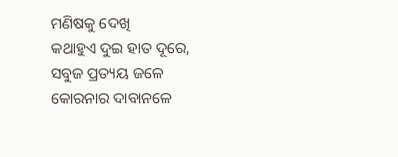ମଣିଷକୁ ଦେଖି
କଥାହୁଏ ଦୁଇ ହାତ ଦୂରେ,
ସବୁଜ ପ୍ରତ୍ୟୟ ଜଳେ
କୋରନାର ଦାବାନଳେ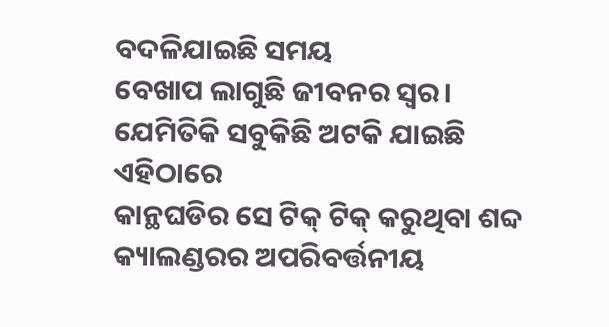ବଦଳିଯାଇଛି ସମୟ
ବେଖାପ ଲାଗୁଛି ଜୀବନର ସ୍ବର।
ଯେମିତିକି ସବୁକିଛି ଅଟକି ଯାଇଛି ଏହିଠାରେ
କାନ୍ଥଘଡିର ସେ ଟିକ୍ ଟିକ୍ କରୁଥିବା ଶବ୍ଦ
କ୍ୟାଲଣ୍ଡରର ଅପରିବର୍ତ୍ତନୀୟ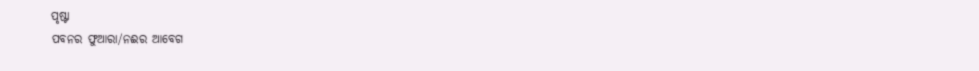ପୃଷ୍ଟା
ପବନର ଫୁଆରା/ନଈର ଆବେଗ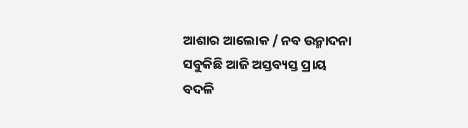ଆଶାର ଆଲୋକ / ନବ ଉନ୍ମାଦନା
ସବୁକିଛି ଆଜି ଅସ୍ତବ୍ୟସ୍ତ ପ୍ରାୟ
ବଦଳି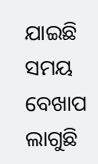ଯାଇଛି ସମୟ
ବେଖାପ ଲାଗୁଛି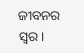ଜୀବନର ସ୍ବର।